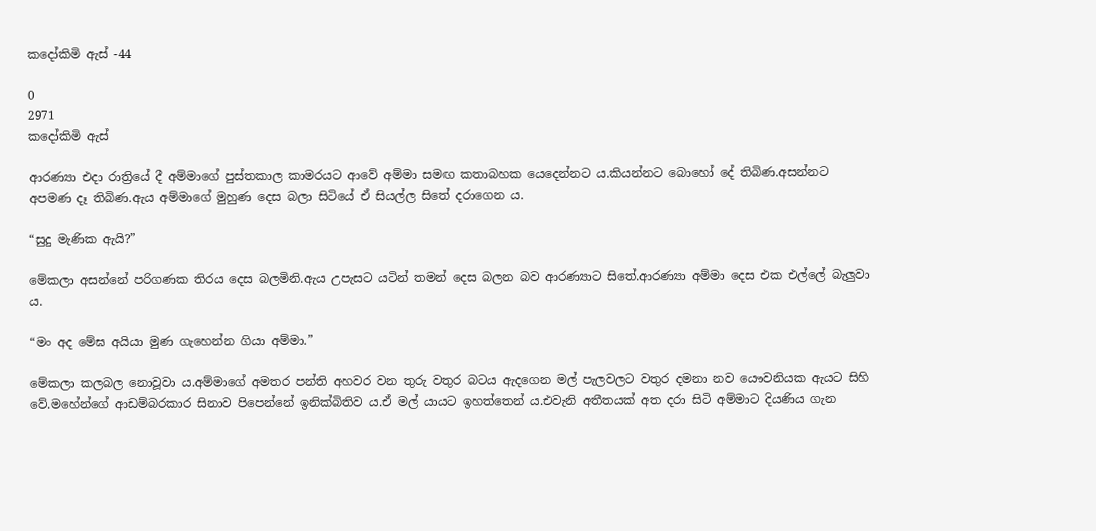කදෝකිමි ඇස් -44

0
2971
කදෝකිමි ඇස්

ආරණ්‍යා එදා රාත්‍රියේ දී අම්මාගේ පුස්තකාල කාමරයට ආවේ අම්මා සමඟ කතාබහක යෙදෙන්නට ය.කියන්නට බොහෝ දේ තිබිණ.අසන්නට අපමණ දෑ තිබිණ.ඇය අම්මාගේ මුහුණ දෙස බලා සිටියේ ඒ සියල්ල සිතේ දරාගෙන ය.

“සුදු මැණික ඇයි?”

මේකලා අසන්නේ පරිගණක තිරය දෙස බලමිනි.ඇය උපැසට යටින් තමන් දෙස බලන බව ආරණ්‍යාට සිතේ.ආරණ්‍යා අම්මා දෙස එක එල්ලේ බැලුවා ය.

“මං අද මේඝ අයියා මුණ ගැහෙන්න ගියා අම්මා.”

මේකලා කලබල නොවූවා ය.අම්මාගේ අමතර පන්ති අහවර වන තුරු වතුර බටය ඇදගෙන මල් පැලවලට වතුර දමනා නව යෞවනියක ඇයට සිහි වේ.මහේන්ගේ ආඩම්බරකාර සිනාව පිපෙන්නේ ඉනික්බිතිව ය.ඒ මල් යායට ඉහත්තෙන් ය.එවැනි අතීතයක් අත දරා සිටි අම්මාට දියණිය ගැන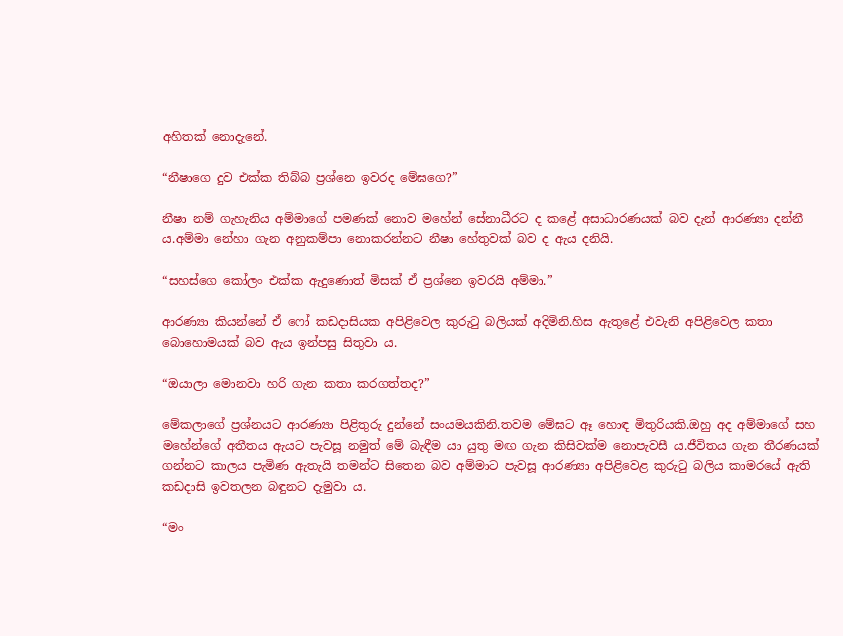අහිතක් නොදැනේ.

“නීෂාගෙ දුව එක්ක තිබ්බ ප්‍රශ්නෙ ඉවරද මේඝගෙ?”

නීෂා නම් ගැහැනිය අම්මාගේ පමණක් නොව මහේන් සේනාධීරට ද කළේ අසාධාරණයක් බව දැන් ආරණ්‍යා දන්නී ය.අම්මා නේහා ගැන අනුකම්පා නොකරන්නට නීෂා හේතුවක් බව ද ඇය දනියි.

“සහස්ගෙ කෝලං එක්ක ඇදුණොත් මිසක් ඒ ප්‍රශ්නෙ ඉවරයි අම්මා.”

ආරණ්‍යා කියන්නේ ඒ ෆෝ කඩදාසියක අපිළිවෙල කුරුටු බලියක් අදිමිනි.හිස ඇතුළේ එවැනි අපිළිවෙල කතා බොහොමයක් බව ඇය ඉන්පසු සිතුවා ය.

“ඔයාලා මොනවා හරි ගැන කතා කරගත්තද?”

මේකලාගේ ප්‍රශ්නයට ආරණ්‍යා පිළිතුරු දුන්නේ සංයමයකිනි.තවම මේඝට ඈ හොඳ මිතුරියකි.ඔහු අද අම්මාගේ සහ මහේන්ගේ අතීතය ඇයට පැවසූ නමුත් මේ බැඳීම යා යුතු මඟ ගැන කිසිවක්ම නොපැවසී ය.ජීවිතය ගැන තීරණයක් ගන්නට කාලය පැමිණ ඇතැයි තමන්ට සිතෙන බව අම්මාට පැවසූ ආරණ්‍යා අපිළිවෙළ කුරුටු බලිය කාමරයේ ඇති කඩදාසි ඉවතලන බඳුනට දැමුවා ය.

“මං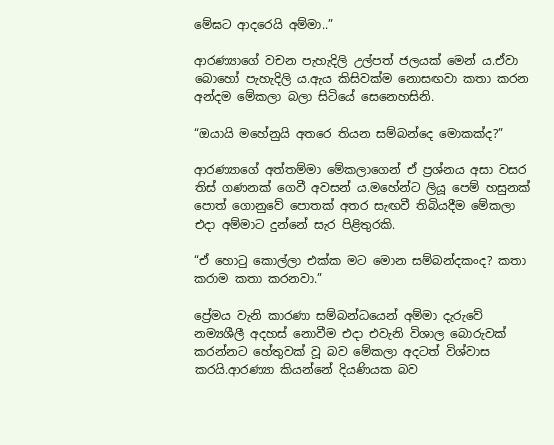මේඝට ආදරෙයි අම්මා..”

ආරණ්‍යාගේ වචන පැහැදිලි උල්පත් ජලයක් මෙන් ය.ඒවා බොහෝ පැහැදිලි ය.ඇය කිසිවක්ම නොසඟවා කතා කරන අන්දම මේකලා බලා සිටියේ සෙනෙහසිනි.

“ඔයායි මහේනුයි අතරෙ තියන සම්බන්දෙ මොකක්ද?”

ආරණ්‍යාගේ අත්තම්මා මේකලාගෙන් ඒ ප්‍රශ්නය අසා වසර තිස් ගණනක් ගෙවී අවසන් ය.මහේන්ට ලියූ පෙම් හසුනක් පොත් ගොනුවේ පොතක් අතර සැඟවී තිබියදීම මේකලා එදා අම්මාට දුන්නේ සැර පිළිතුරකි.

“ඒ හොටු කොල්ලා එක්ක මට මොන සම්බන්දකංද? කතා කරාම කතා කරනවා.”

ප්‍රේමය වැනි කාරණා සම්බන්ධයෙන් අම්මා දැරුවේ නම්‍යශීලී අදහස් නොවීම එදා එවැනි විශාල බොරුවක් කරන්නට හේතුවක් වූ බව මේකලා අදටත් විශ්වාස කරයි.ආරණ්‍යා කියන්නේ දියණියක බව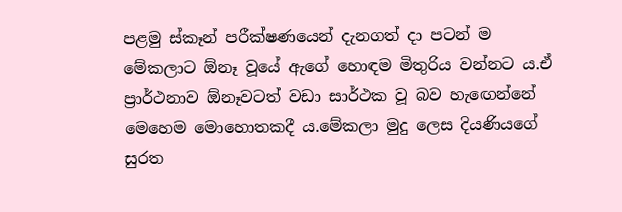පළමු ස්කෑන් පරීක්ෂණයෙන් දැනගත් දා පටන් ම මේකලාට ඕනෑ වූයේ ඇගේ හොඳම මිතුරිය වන්නට ය.ඒ ප්‍රාර්ථනාව ඕනෑවටත් වඩා සාර්ථක වූ බව හැඟෙන්නේ මෙහෙම මොහොතකදී ය.මේකලා මුදු ලෙස දියණියගේ සුරත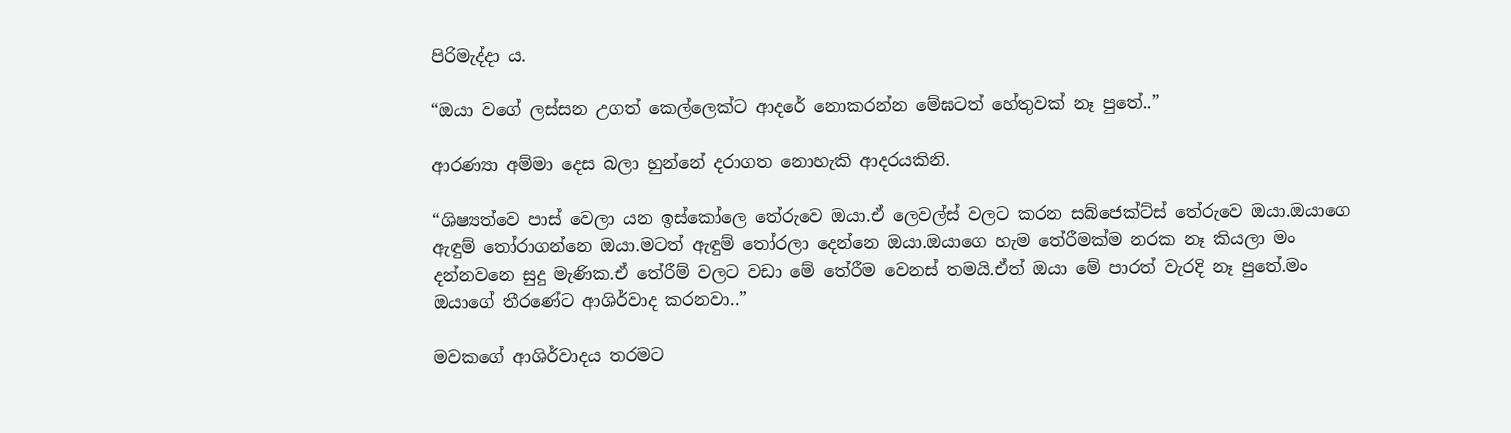පිරිමැද්දා ය.

“ඔයා වගේ ලස්සන උගත් කෙල්ලෙක්ට ආදරේ නොකරන්න මේඝටත් හේතුවක් නෑ පුතේ..”

ආරණ්‍යා අම්මා දෙස බලා හුන්නේ දරාගත නොහැකි ආදරයකිනි.

“ශිෂ්‍යත්වෙ පාස් වෙලා යන ඉස්කෝලෙ තේරුවෙ ඔයා.ඒ ලෙවල්ස් වලට කරන සබ්ජෙක්ට්ස් තේරුවෙ ඔයා.ඔයාගෙ ඇඳුම් තෝරාගන්නෙ ඔයා.මටත් ඇඳුම් තෝරලා දෙන්නෙ ඔයා.ඔයාගෙ හැම තේරීමක්ම නරක නෑ කියලා මං දන්නවනෙ සුදු මැණික.ඒ තේරීම් වලට වඩා මේ තේරීම වෙනස් තමයි.ඒත් ඔයා මේ පාරත් වැරදි නෑ පුතේ.මං ඔයාගේ තීරණේට ආශිර්වාද කරනවා..”

මවකගේ ආශිර්වාදය තරමට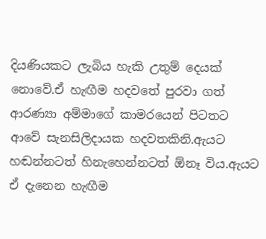දියණියකට ලැබිය හැකි උතුම් දෙයක් නොවේ.ඒ හැඟීම හදවතේ පුරවා ගත් ආරණ්‍යා අම්මාගේ කාමරයෙන් පිටතට ආවේ සැනසිලිදායක හදවතකිනි.ඇයට හඬන්නටත් හිනැහෙන්නටත් ඕනෑ විය.ඇයට ඒ දැනෙන හැඟීම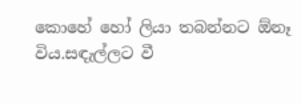කොහේ හෝ ලියා තබන්නට ඕනෑ විය.සඳැල්ලට වී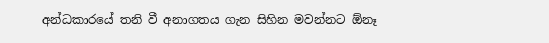අන්ධකාරයේ තනි වී අනාගතය ගැන සිහින මවන්නට ඕනෑ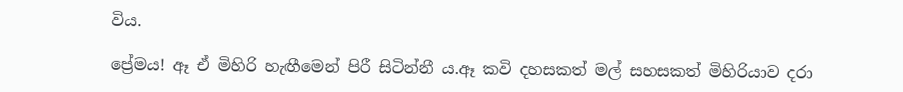විය.

ප්‍රේමය! ඈ ඒ මිහිරි හැඟීමෙන් පිරී සිටින්නී ය.ඈ කවි දහසකත් මල් සහසකත් මිහිරියාව දරා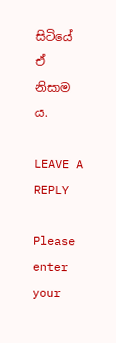සිටියේ ඒ නිසාම ය.

LEAVE A REPLY

Please enter your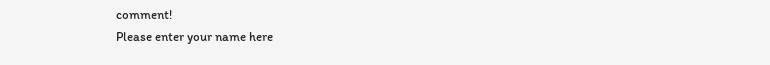comment!
Please enter your name here